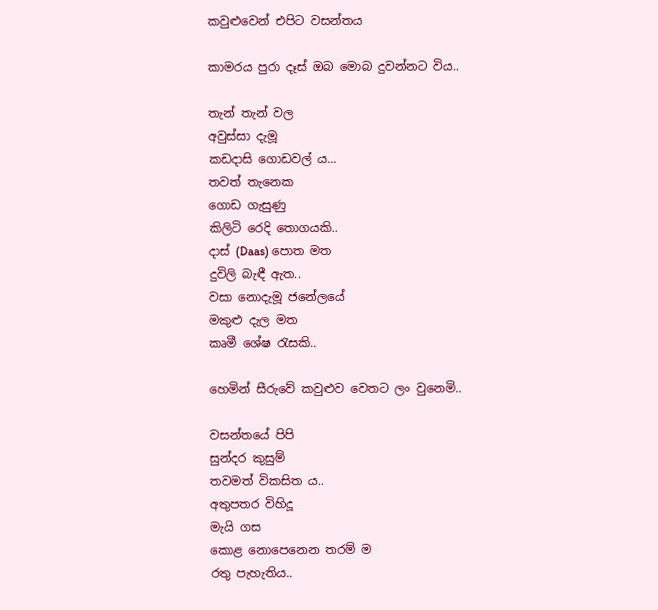කවුළුවෙන් එපිට වසන්තය

කාමරය පුරා දෑස් ඔබ මොබ දුවන්නට විය..

තැන් තැන් වල
අවුස්සා දැමූ
කඩදාසි ගොඩවල් ය...
තවත් තැනෙක
ගොඩ ගැසුණු
කිලිටි රෙදි තොගයකි..
දාස් (Daas) පොත මත
දුවිලි බැඳී ඇත..
වසා නොදැමූ ජනේලයේ
මකුළු දැල මත
කෘමී ශේෂ රැසකි..

හෙමින් සීරුවේ කවුළුව වෙතට ලං වුනෙමි..

වසන්තයේ පිපි
සුන්දර කුසුම්
තවමත් විකසිත ය..
අතුපතර විහිදූ
මැයි ගස
කොළ නොපෙනෙන තරම් ම
රතු පැහැතිය..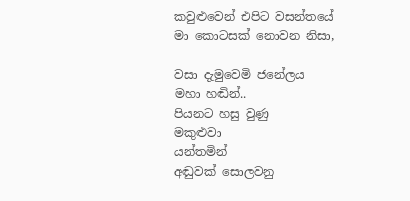කවුළුවෙන් එපිට වසන්තයේ මා කොටසක් නොවන නිසා,

වසා දැමුවෙමි ජනේලය
මහා හඬින්..
පියනට හසු වුණු
මකුළුවා
යන්තමින්
අඬුවක් සොලවනු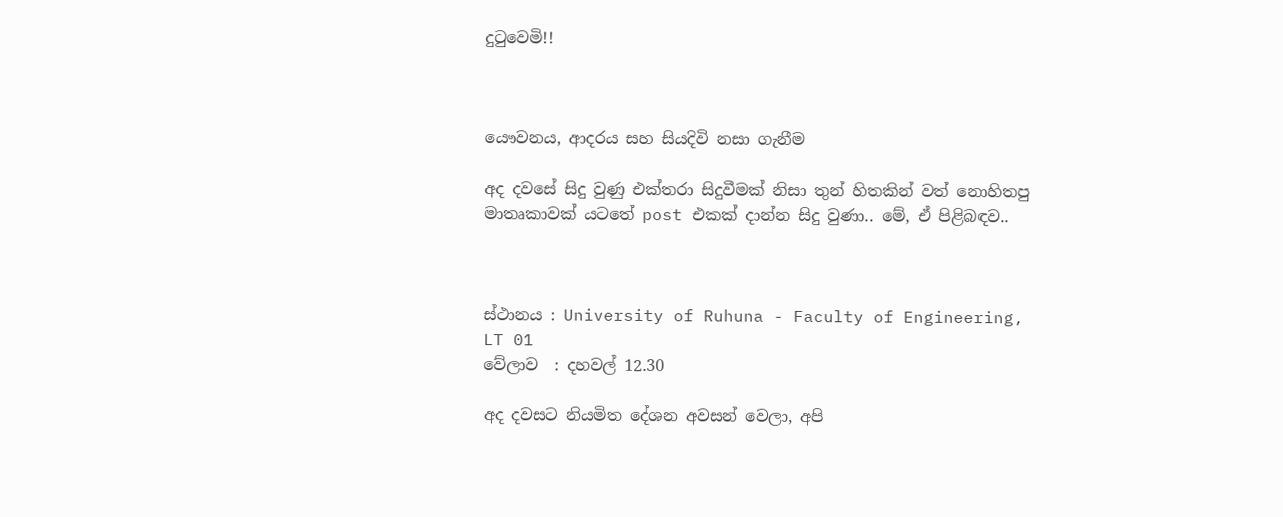දුටුවෙමි!!



යෞවනය, ආදරය සහ සියදිවි නසා ගැනීම

අද දවසේ සිදු වුණු එක්තරා සිදුවීමක් නිසා තුන් හිතකින් වත් නොහිතපු මාතෘකාවක් යටතේ post එකක් දාන්න සිදු වුණා.. මේ, ඒ පිළිබඳව..



ස්ථානය : University of Ruhuna - Faculty of Engineering, LT 01
වේලාව  : දහවල් 12.30

අද දවසට නියමිත දේශන අවසන් වෙලා, අපි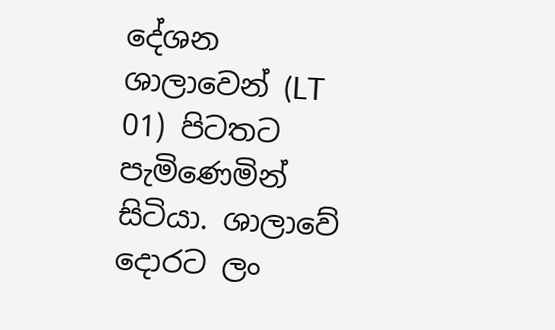දේශන ශාලාවෙන් (LT 01) පිටතට පැමිණෙමින් සිටියා. ශාලාවේ දොරට ලං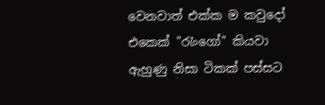වෙනවාත් එක්ක ම කවුදෝ එකෙක් "රැංගෝ" කියවා ඇහුණු නිසා ටිකක් පස්සට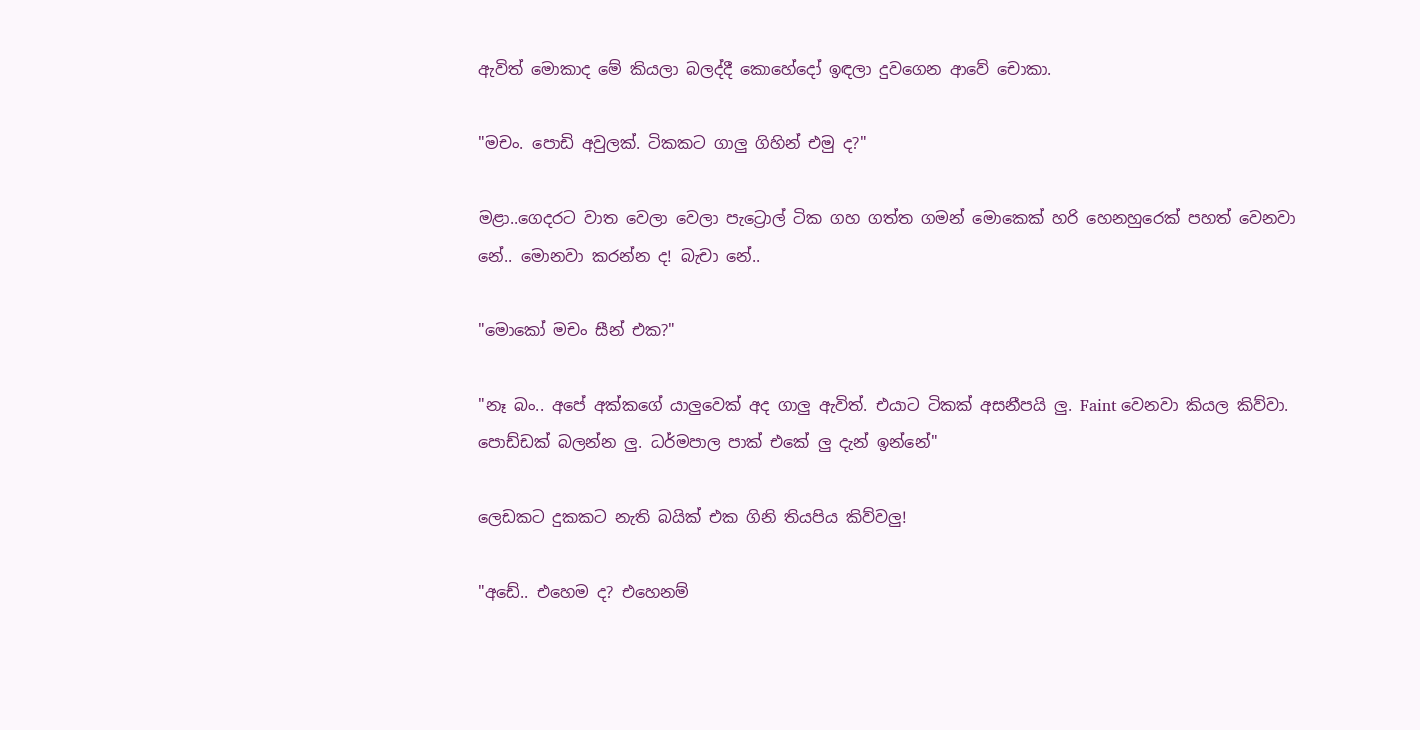ඇවිත් මොකාද මේ කියලා බලද්දී කොහේදෝ ඉඳලා දුවගෙන ආවේ චොකා.

"මචං. පොඩි අවුලක්. ටිකකට ගාලු ගිහින් එමු ද?"

මළා..ගෙදරට වාත වෙලා වෙලා පැට්‍රොල් ටික ගහ ගත්ත ගමන් මොකෙක් හරි හෙනහුරෙක් පහත් වෙනවා නේ.. මොනවා කරන්න ද! බැචා නේ..

"මොකෝ මචං සීන් එක?"

"නෑ බං.. අපේ අක්කගේ යාලුවෙක් අද ගාලු ඇවිත්. එයාට ටිකක් අසනීපයි ලු. Faint වෙනවා කියල කිව්වා. පොඩ්ඩක් බලන්න ලු. ධර්මපාල පාක් එකේ ලු දැන් ඉන්නේ"

ලෙඩකට දුකකට නැති බයික් එක ගිනි තියපිය කිව්වලු!

"අඩේ.. එහෙම ද? එහෙනම්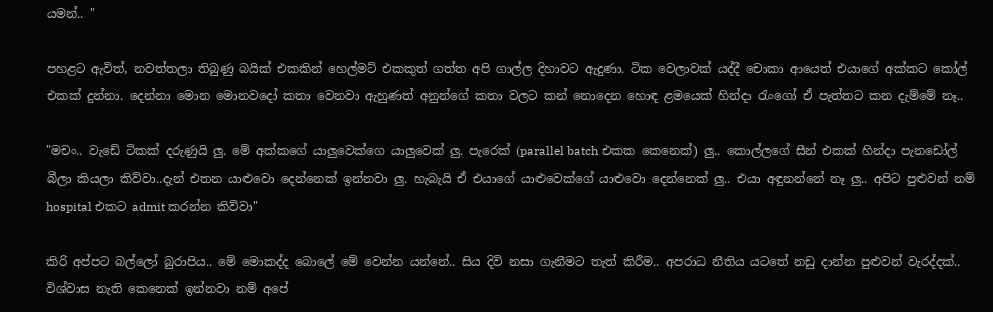යමන්.. "

පහළට ඇවිත්, නවත්තලා තිබුණු බයික් එකකින් හෙල්මට් එකකුත් ගත්ත අපි ගාල්ල දිහාවට ඇදුණා. ටික වෙලාවක් යද්දී චොකා ආයෙත් එයාගේ අක්කට කෝල් එකක් දුන්නා. දෙන්නා මොන මොනවදෝ කතා වෙනවා ඇහුණත් අනුන්ගේ කතා වලට කන් නොදෙන හොඳ ළමයෙක් හින්දා රැංගෝ ඒ පැත්තට කන දැම්මේ නෑ..

"මචං.. වැඩේ ටිකක් දරුණුයි ලු. මේ අක්කගේ යාලුවෙක්ගෙ යාලුවෙක් ලු. පැරෙක් (parallel batch එකක කෙනෙක්) ලු.. කොල්ලගේ සීන් එකක් හින්දා පැනඩෝල් බීලා කියලා කිව්වා..දැන් එතන යාළුවො දෙන්නෙක් ඉන්නවා ලු. හැබැයි ඒ එයාගේ යාළුවෙක්ගේ යාළුවො දෙන්නෙක් ලු.. එයා අඳුනන්නේ නෑ ලු.. අපිට පුළුවන් නම් hospital එකට admit කරන්න කිව්වා"

කිරි අප්පට බල්ලෝ බුරාපිය.. මේ මොකද්ද බොලේ මේ වෙන්න යන්නේ.. සිය දිවි නසා ගැනීමට තැත් කිරීම.. අපරාධ නීතිය යටතේ නඩු දාන්න පුළුවන් වැරද්දක්.. විශ්වාස නැති කෙනෙක් ඉන්නවා නම් අපේ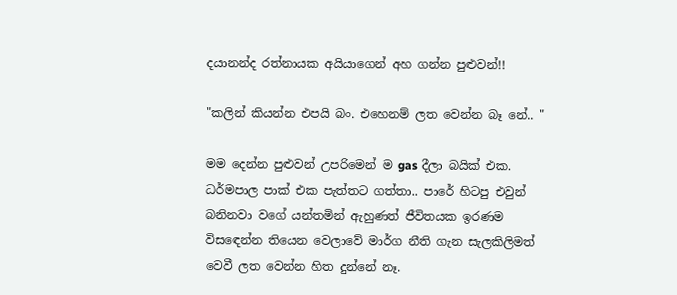දයානන්ද රත්නායක අයියාගෙන් අහ ගන්න පුළුවන්!!

"කලින් කියන්න එපයි බං. එහෙනම් ලත වෙන්න බෑ නේ.. "

මම දෙන්න පුළුවන් උපරිමෙන් ම gas දීලා බයික් එක. ධර්මපාල පාක් එක පැත්තට ගත්තා.. පාරේ හිටපු එවුන් බනිනවා වගේ යන්තමින් ඇහුණත් ජීවිතයක ඉරණම විසඳෙන්න තියෙන වෙලාවේ මාර්ග නීති ගැන සැලකිලිමත් වෙවී ලත වෙන්න හිත දුන්නේ නෑ.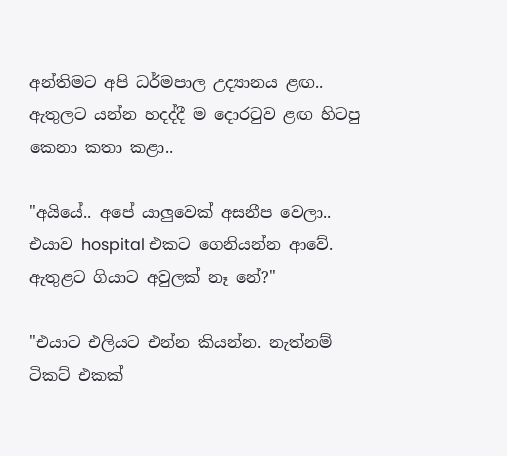අන්තිමට අපි ධර්මපාල උද්‍යානය ළඟ.. ඇතුලට යන්න හදද්දී ම දොරටුව ළඟ හිටපු කෙනා කතා කළා..

"අයියේ.. අපේ යාලුවෙක් අසනීප වෙලා.. එයාව hospital එකට ගෙනියන්න ආවේ. ඇතුළට ගියාට අවුලක් නෑ නේ?"

"එයාට එලියට එන්න කියන්න. නැත්නම් ටිකට් එකක්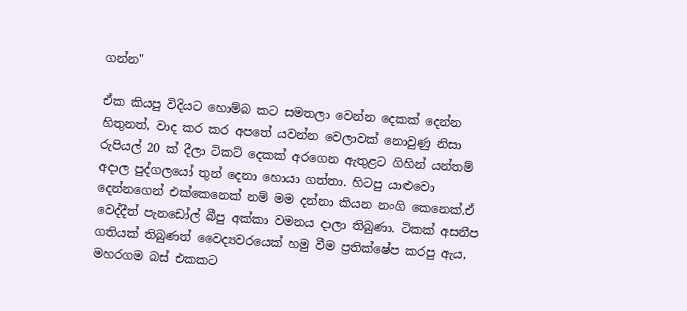ගන්න"

ඒක කියපු විදියට හොම්බ කට සමතලා වෙන්න දෙකක් දෙන්න හිතුනත්, වාද කර කර අපතේ යවන්න වෙලාවක් නොවුණු නිසා රුපියල් 20 ක් දීලා ටිකට් දෙකක් අරගෙන ඇතුළට ගිහින් යන්තම් අදාල පුද්ගලයෝ තුන් දෙනා හොයා ගත්තා. හිටපු යාළුවො දෙන්නගෙන් එක්කෙනෙක් නම් මම දන්නා කියන නංගි කෙනෙක්.ඒ වෙද්දීත් පැනඩෝල් බීපු අක්කා වමනය දාලා තිබුණා. ටිකක් අසනීප ගතියක් තිබුණත් වෛද්‍යවරයෙක් හමු වීම ප්‍රතික්ෂේප කරපු ඇය, මහරගම බස් එකකට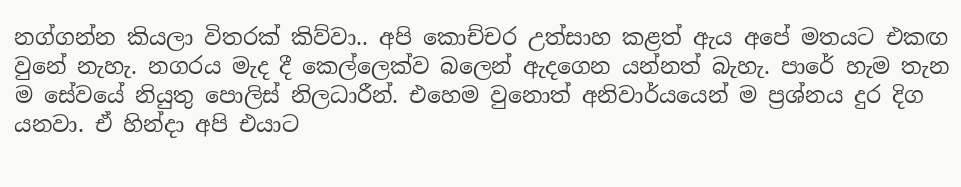නග්ගන්න කියලා විතරක් කිව්වා.. අපි කොච්චර උත්සාහ කළත් ඇය අපේ මතයට එකඟ වුනේ නැහැ. නගරය මැද දී කෙල්ලෙක්ව බලෙන් ඇදගෙන යන්නත් බැහැ. පාරේ හැම තැන ම සේවයේ නියුතු පොලිස් නිලධාරීන්. එහෙම වුනොත් අනිවාර්යයෙන් ම ප්‍රශ්නය දුර දිග යනවා. ඒ හින්දා අපි එයාට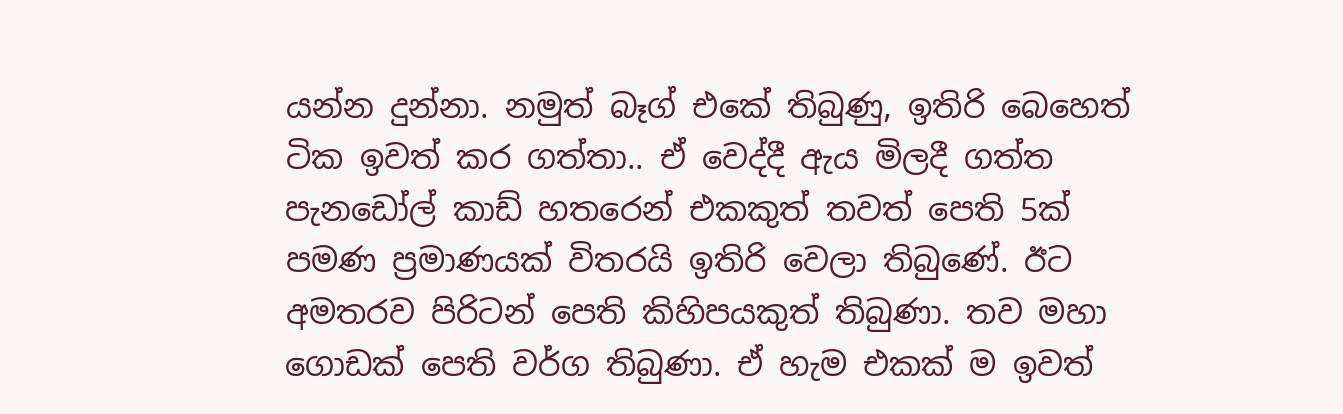යන්න දුන්නා. නමුත් බෑග් එකේ තිබුණු, ඉතිරි බෙහෙත් ටික ඉවත් කර ගත්තා.. ඒ වෙද්දී ඇය මිලදී ගත්ත පැනඩෝල් කාඩ් හතරෙන් එකකුත් තවත් පෙති 5ක් පමණ ප්‍රමාණයක් විතරයි ඉතිරි වෙලා තිබුණේ. ඊට අමතරව පිරිටන් පෙති කිහිපයකුත් තිබුණා. තව මහා ගොඩක් පෙති වර්ග තිබුණා. ඒ හැම එකක් ම ඉවත්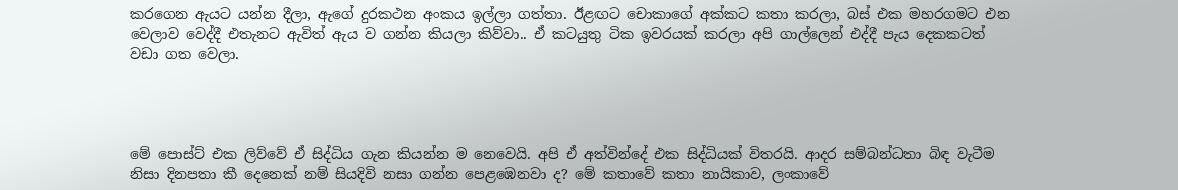කරගෙන ඇයට යන්න දීලා, ඇගේ දුරකථන අංකය ඉල්ලා ගත්තා. ඊළඟට චොකාගේ අක්කට කතා කරලා, බස් එක මහරගමට එන වෙලාව වෙද්දී එතැනට ඇවිත් ඇය ව ගන්න කියලා කිව්වා.. ඒ කටයුතු ටික ඉවරයක්‌ කරලා අපි ගාල්ලෙන් එද්දී පැය දෙකකටත් වඩා ගත වෙලා.




මේ පොස්ට් එක ලිව්වේ ඒ සිද්ධිය ගැන කියන්න ම නෙවෙයි. අපි ඒ අත්වින්දේ එක සිද්ධියක් විතරයි. ආදර සම්බන්ධතා බිඳ වැටීම නිසා දිනපතා කී දෙනෙක් නම් සියදිවි නසා ගන්න පෙළඹෙනවා ද? මේ කතාවේ කතා නායිකාව, ලංකාවේ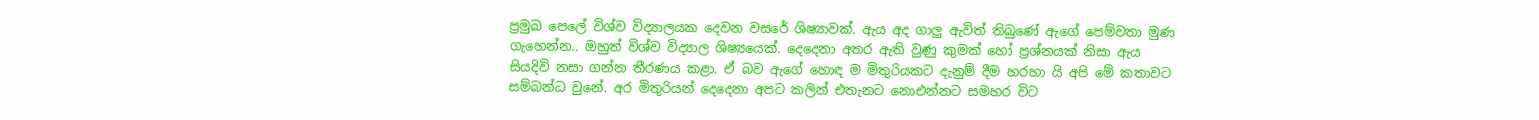ප්‍රමුඛ පෙලේ විශ්ව විද්‍යාලයක දෙවන වසරේ ශිෂ්‍යාවක්. ඇය අද ගාලු ඇවිත් තිබුණේ ඇගේ පෙම්වතා මුණ ගැහෙන්න.. ඔහුත් විශ්ව විද්‍යාල ශිෂ්‍යයෙක්. දෙදෙනා අතර ඇති වුණු කුමක් හෝ ප්‍රශ්නයක් නිසා ඇය සියදිවි නසා ගන්න තීරණය කළා. ඒ බව ඇගේ හොඳ ම මිතුරියකට දැනුම් දීම හරහා යි අපි මේ කතාවට සම්බන්ධ වුනේ. අර මිතුරියන් දෙදෙනා අපට කලින් එතැනට නොඑන්නට සමහර විට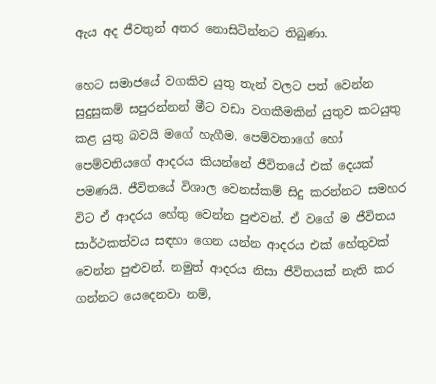ඇය අද ජීවතුන් අතර නොසිටින්නට තිබුණා.

හෙට සමාජයේ වගකිව යුතු තැන් වලට පත් වෙන්න සුදුසුකම් සපුරන්නන් මීට වඩා වගකීමකින් යුතුව කටයුතු කළ යුතු බවයි මගේ හැගීම. පෙම්වතාගේ හෝ පෙම්වතියගේ ආදරය කියන්නේ ජීවිතයේ එක් දෙයක් පමණයි. ජීවිතයේ විශාල වෙනස්කම් සිදු කරන්නට සමහර විට ඒ ආදරය හේතු වෙන්න පුළුවන්. ඒ වගේ ම ජීවිතය සාර්ථකත්වය සඳහා ගෙන යන්න ආදරය එක් හේතුවක් වෙන්න පුළුවන්. නමුත් ආදරය නිසා ජීවිතයක් නැති කර ගන්නට යෙදෙනවා නම්,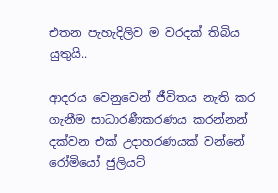එතන පැහැදිලිව ම වරදක් තිබිය යුතුයි..

ආදරය වෙනුවෙන් ජීවිතය නැති කර ගැනීම සාධාරණීකරණය කරන්නන් දක්වන එක් උදාහරණයක් වන්නේ රෝමියෝ ජුලියට්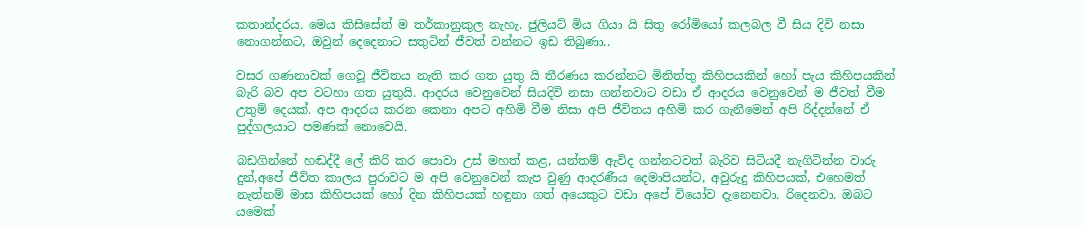කතාන්දරය. මෙය කිසිසේත් ම තර්කානුකුල නැහැ. ජුලියට් මිය ගියා යි සිතු රෝමියෝ කලබල වී සිය දිවි නසා නොගන්නට, ඔවුන් දෙදෙනාට සතුටින් ජීවත් වන්නට ඉඩ තිබුණා..

වසර ගණනාවක් ගෙවූ ජීවිතය නැති කර ගත යුතු යි තීරණය කරන්නට මිනිත්තු කිහිපයකින් හෝ පැය කිහිපයකින් බැරි බව අප වටහා ගත යුතුයි. ආදරය වෙනුවෙන් සියදිවි නසා ගන්නවාට වඩා ඒ ආදරය වෙනුවෙන් ම ජීවත් වීම උතුම් දෙයක්. අප ආදරය කරන කෙනා අපට අහිමි වීම නිසා අපි ජීවිතය අහිමි කර ගැනීමෙන් අපි රිද්දන්නේ ඒ පුද්ගලයාට පමණක් නොවෙයි.

බඩගින්නේ හඬද්දී ලේ කිරි කර පොවා උස් මහත් කළ, යන්තම් ඇවිද ගන්නටවත් බැරිව සිටියදී නැගිටින්න වාරු දුන්,අපේ ජීවිත කාලය පුරාවට ම අපි වෙනුවෙන් කැප වුණු ආදරණීය දෙමාපියන්ට, අවුරුදු කිහිපයක්, එහෙමත් නැත්නම් මාස කිහිපයක් හෝ දින කිහිපයක් හඳුනා ගත් අයෙකුට වඩා අපේ වියෝව දැනෙනවා. රිදෙනවා. ඔබට යමෙක්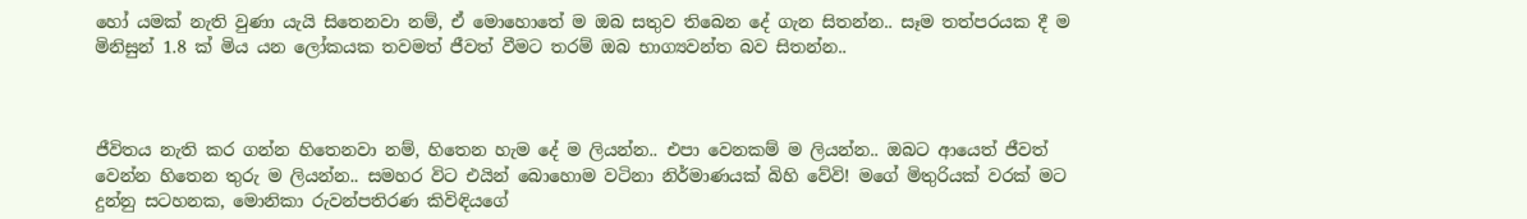හෝ යමක් නැති වුණා යැයි සිතෙනවා නම්, ඒ මොහොතේ ම ඔබ සතුව තිබෙන දේ ගැන සිතන්න.. සෑම තත්පරයක දී ම මිනිසුන් 1.8 ක් මිය යන ලෝකයක තවමත් ජීවත් වීමට තරම් ඔබ භාග්‍යවන්ත බව සිතන්න..



ජීවිතය නැති කර ගන්න හිතෙනවා නම්, හිතෙන හැම දේ ම ලියන්න.. එපා වෙනකම් ම ලියන්න.. ඔබට ආයෙත් ජීවත් වෙන්න හිතෙන තුරු ම ලියන්න.. සමහර විට එයින් බොහොම වටිනා නිර්මාණයක් බිහි වේවි! මගේ මිතුරියක්‌ වරක් මට දුන්නු සටහනක, මොනිකා රුවන්පතිරණ කිවිඳියගේ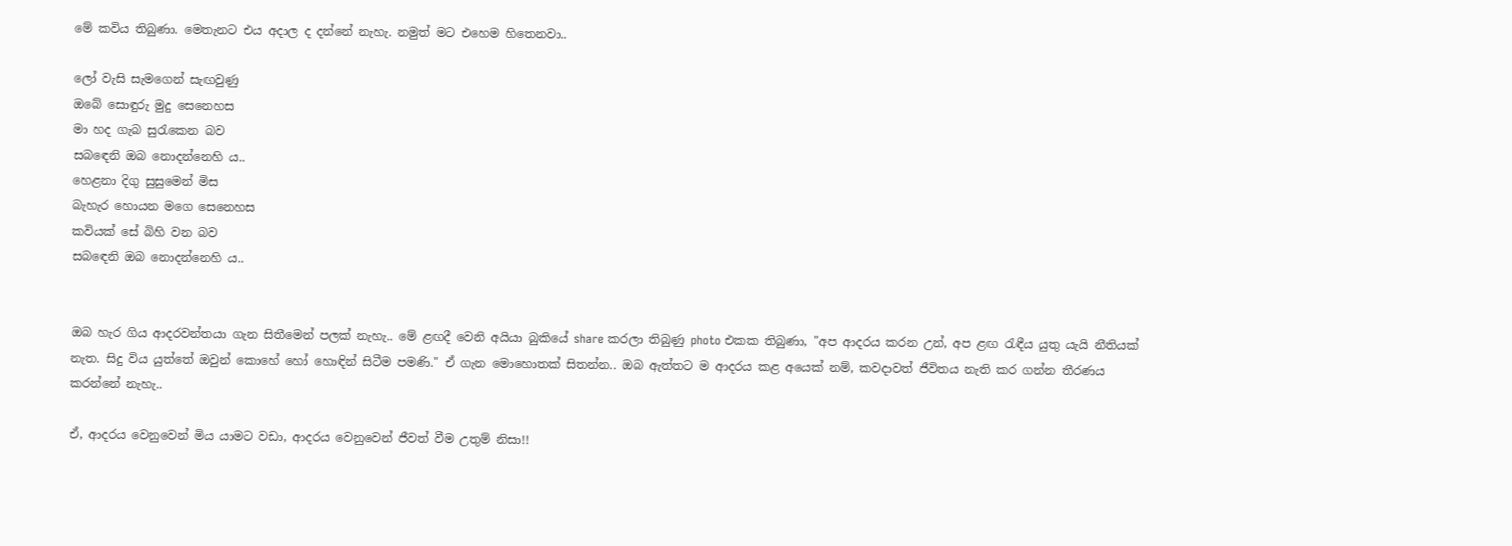මේ කවිය තිබුණා. මෙතැනට එය අදාල ද දන්නේ නැහැ. නමුත් මට එහෙම හිතෙනවා..

ලෝ වැසි සැමගෙන් සැඟවුණු
ඔබේ සොඳුරු මුදු සෙනෙහස
මා හද ගැබ සුරැකෙන බව
සබඳෙනි ඔබ නොදන්නෙහි ය..
හෙළනා දිගු සුසුමෙන් මිස
බැහැර හොයන මගෙ සෙනෙහස
කවියක් සේ බිහි වන බව
සබඳෙනි ඔබ නොදන්නෙහි ය..


ඔබ හැර ගිය ආදරවන්තයා ගැන සිතීමෙන් පලක් නැහැ.. මේ ළඟදී වෙනි අයියා බුකියේ share කරලා තිබුණු photo එකක තිබුණා, "අප ආදරය කරන උන්, අප ළඟ රැඳීය යුතු යැයි නීතියක් නැත. සිදු විය යුත්තේ ඔවුන් කොහේ හෝ හොඳින් සිටීම පමණි." ඒ ගැන මොහොතක් සිතන්න.. ඔබ ඇත්තට ම ආදරය කළ අයෙක් නම්, කවදාවත් ජීවිතය නැති කර ගන්න තීරණය කරන්නේ නැහැ..

ඒ, ආදරය වෙනුවෙන් මිය යාමට වඩා, ආදරය වෙනුවෙන් ජීවත් වීම උතුම් නිසා!!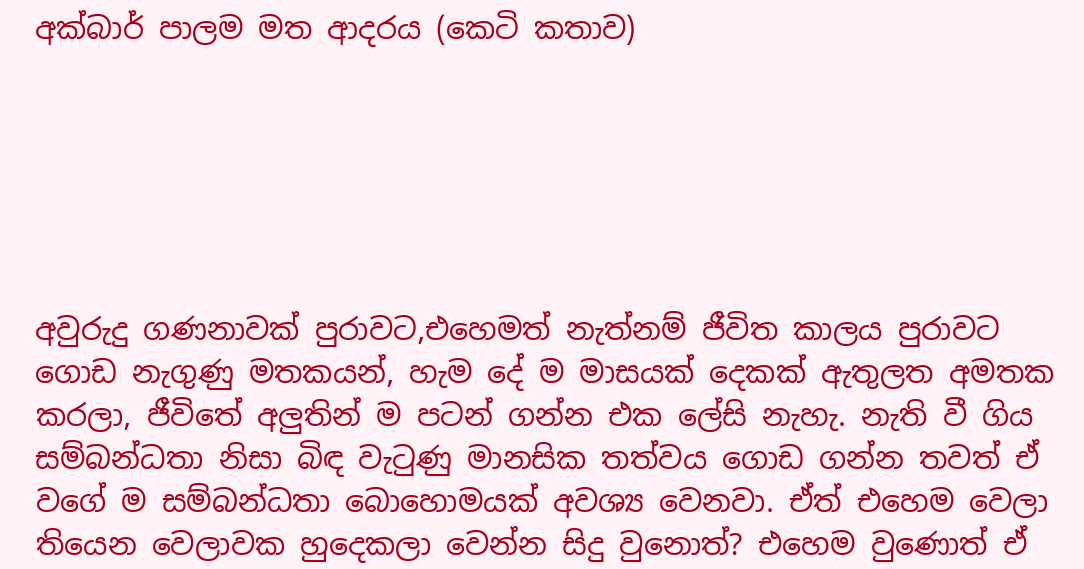අක්බාර් පාලම මත ආදරය (කෙටි කතාව)






අවුරුදු ගණනාවක් පුරාවට,එහෙමත් නැත්නම් ජීවිත කාලය පුරාවට ගොඩ නැගුණු මතකයන්, හැම දේ ම මාසයක් දෙකක් ඇතුලත අමතක කරලා, ජීවිතේ අලුතින් ම පටන් ගන්න එක ලේසි නැහැ. නැති වී ගිය සම්බන්ධතා නිසා බිඳ වැටුණු මානසික තත්වය ගොඩ ගන්න තවත් ඒ වගේ ම සම්බන්ධතා බොහොමයක් අවශ්‍ය වෙනවා. ඒත් එහෙම වෙලා තියෙන වෙලාවක හුදෙකලා වෙන්න සිදු වුනොත්? එහෙම වුණොත් ඒ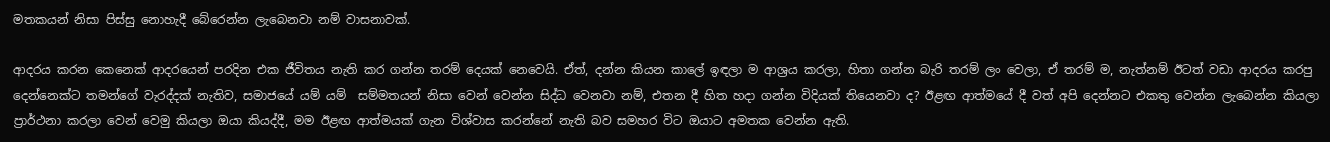මතකයන් නිසා පිස්සු නොහැදී බේරෙන්න ලැබෙනවා නම් වාසනාවක්.

ආදරය කරන කෙනෙක් ආදරයෙන් පරදින එක ජීවිතය නැති කර ගන්න තරම් දෙයක් නෙවෙයි. ඒත්, දන්න කියන කාලේ ඉඳලා ම ආශ්‍රය කරලා, හිතා ගන්න බැරි තරම් ලං වෙලා, ඒ තරම් ම, නැත්නම් ඊටත් වඩා ආදරය කරපු දෙන්නෙක්ට තමන්ගේ වැරද්දක් නැතිව, සමාජයේ යම් යම්  සම්මතයන් නිසා වෙන් වෙන්න සිද්ධ වෙනවා නම්, එතන දී හිත හදා ගන්න විදියක් තියෙනවා ද? ඊළඟ ආත්මයේ දී වත් අපි දෙන්නට එකතු වෙන්න ලැබෙන්න කියලා ප්‍රාර්ථනා කරලා වෙන් වෙමු කියලා ඔයා කියද්දී, මම ඊළඟ ආත්මයක් ගැන විශ්වාස කරන්නේ නැති බව සමහර විට ඔයාට අමතක වෙන්න ඇති.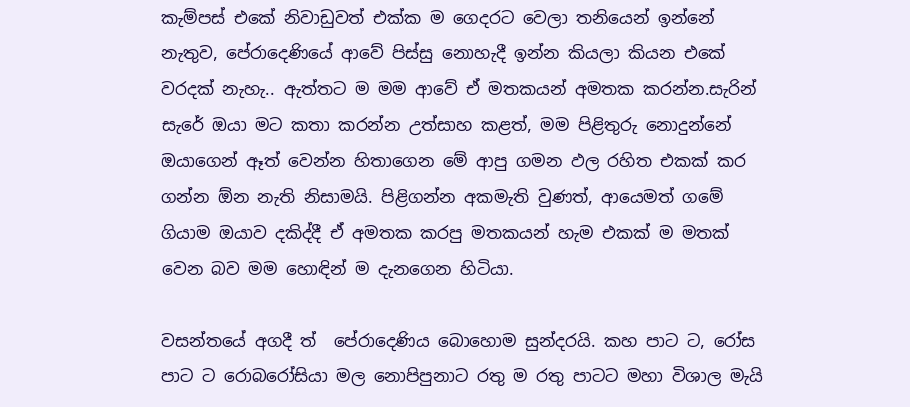කැම්පස් එකේ නිවාඩුවත් එක්ක ම ගෙදරට වෙලා තනියෙන් ඉන්නේ නැතුව, පේරාදෙණියේ ආවේ පිස්සු නොහැදී ඉන්න කියලා කියන එකේ වරදක් නැහැ.. ඇත්තට ම මම ආවේ ඒ මතකයන් අමතක කරන්න.සැරින් සැරේ ඔයා මට කතා කරන්න උත්සාහ කළත්, මම පිළිතුරු නොදුන්නේ ඔයාගෙන් ඈත් වෙන්න හිතාගෙන මේ ආපු ගමන ඵල රහිත එකක් කර ගන්න ඕන නැති නිසාමයි. පිළිගන්න අකමැති වුණත්, ආයෙමත් ගමේ ගියාම ඔයාව දකිද්දී ඒ අමතක කරපු මතකයන් හැම එකක් ම මතක් වෙන බව මම හොඳින් ම දැනගෙන හිටියා.

වසන්තයේ අගදී ත්  පේරාදෙණිය බොහොම සුන්දරයි. කහ පාට ට, රෝස පාට ට රොබරෝසියා මල නොපිපුනාට රතු ම රතු පාටට මහා විශාල මැයි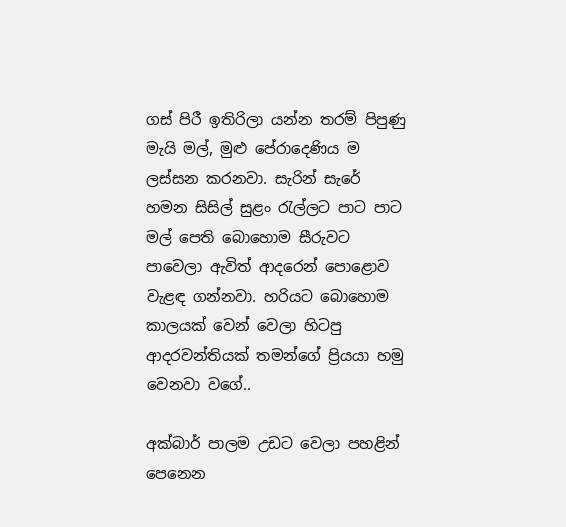ගස් පිරී ඉතිරිලා යන්න තරම් පිපුණු මැයි මල්, මුළු පේරාදෙණිය ම ලස්සන කරනවා. සැරින් සැරේ හමන සිසිල් සුළං රැල්ලට පාට පාට මල් පෙති බොහොම සීරුවට පාවෙලා ඇවිත් ආදරෙන් පොළොව වැළඳ ගන්නවා. හරියට බොහොම කාලයක් වෙන් වෙලා හිටපු ආදරවන්තියක් තමන්ගේ ප්‍රියයා හමු වෙනවා වගේ..

අක්බාර් පාලම උඩට වෙලා පහළින් පෙනෙන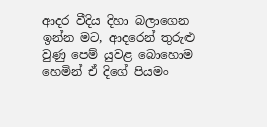ආදර වීදිය දිහා බලාගෙන ඉන්න මට, ආදරෙන් තුරුළු වුණු පෙම් යුවළ බොහොම හෙමින් ඒ දිගේ පියමං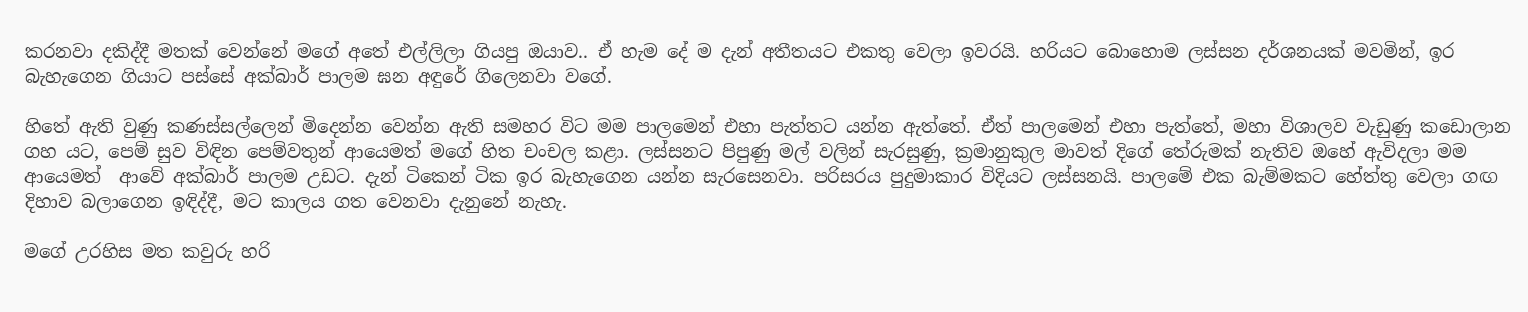කරනවා දකිද්දී මතක් වෙන්නේ මගේ අතේ එල්ලිලා ගියපු ඔයාව.. ඒ හැම දේ ම දැන් අතීතයට එකතු වෙලා ඉවරයි. හරියට බොහොම ලස්සන දර්ශනයක් මවමින්, ඉර බැහැගෙන ගියාට පස්සේ අක්බාර් පාලම ඝන අඳුරේ ගිලෙනවා වගේ.

හිතේ ඇති වුණු කණස්සල්ලෙන් මිදෙන්න වෙන්න ඇති සමහර විට මම පාලමෙන් එහා පැත්තට යන්න ඇත්තේ. ඒත් පාලමෙන් එහා පැත්තේ, මහා විශාලව වැඩුණු කඩොලාන ගහ යට, පෙම් සුව විඳින පෙම්වතුන් ආයෙමත් මගේ හිත චංචල කළා. ලස්සනට පිපුණු මල් වලින් සැරසුණු, ක්‍රමානුකුල මාවත් දිගේ තේරුමක් නැතිව ඔහේ ඇවිදලා මම ආයෙමත්  ආවේ අක්බාර් පාලම උඩට. දැන් ටිකෙන් ටික ඉර බැහැගෙන යන්න සැරසෙනවා. පරිසරය පුදුමාකාර විදියට ලස්සනයි. පාලමේ එක බැම්මකට හේත්තු වෙලා ගඟ දිහාව බලාගෙන ඉඳිද්දී, මට කාලය ගත වෙනවා දැනුනේ නැහැ.

මගේ උරහිස මත කවුරු හරි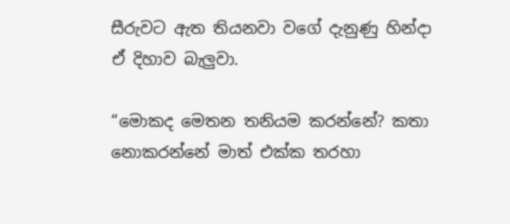සීරුවට ඇත තියනවා වගේ දැනුණු හින්දා ඒ දිහාව බැලුවා.

“මොකද මෙතන තනියම කරන්නේ? කතා නොකරන්නේ මාත් එක්ක තරහා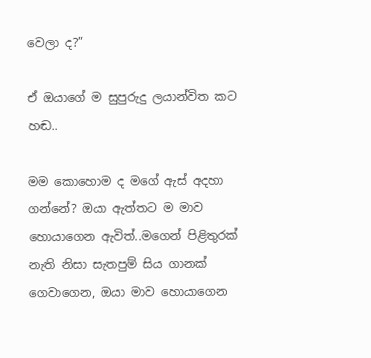වෙලා ද?”

ඒ ඔයාගේ ම සුපුරුදු ලයාන්විත කට හඬ..

මම කොහොම ද මගේ ඇස් අදහා ගන්නේ? ඔයා ඇත්තට ම මාව හොයාගෙන ඇවිත්..මගෙන් පිළිතුරක් නැති නිසා සැතපුම් සිය ගානක් ගෙවාගෙන, ඔයා මාව හොයාගෙන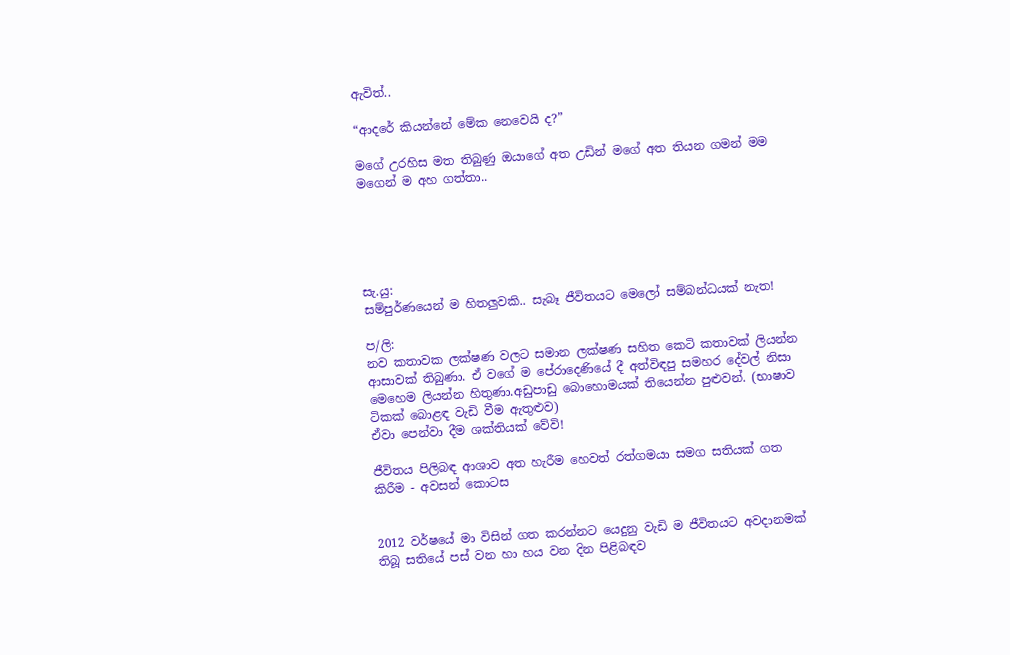ඇවිත්..

“ආදරේ කියන්නේ මේක නෙවෙයි ද?”

මගේ උරහිස මත තිබුණු ඔයාගේ අත උඩින් මගේ අත තියන ගමන් මම මගෙන් ම අහ ගත්තා..





සැ.යු:
සම්පුර්ණයෙන් ම හිතලුවකි.. සැබෑ ජීවිතයට මෙලෝ සම්බන්ධයක් නැත!

ප/ලි:
නව කතාවක ලක්ෂණ වලට සමාන ලක්ෂණ සහිත කෙටි කතාවක් ලියන්න ආසාවක් තිබුණා. ඒ වගේ ම පේරාදෙණියේ දී අත්විඳපු සමහර දේවල් නිසා මෙහෙම ලියන්න හිතුණා.අඩුපාඩු බොහොමයක් තියෙන්න පුළුවන්. (භාෂාව ටිකක් බොළඳ වැඩි වීම ඇතුළුව)
ඒවා පෙන්වා දීම ශක්තියක් වේවි!

ජීවිතය පිලිබඳ ආශාව අත හැරීම හෙවත් රත්ගමයා සමග සතියක් ගත කිරීම - අවසන් කොටස


2012 වර්ෂයේ මා විසින් ගත කරන්නට යෙදුනු වැඩි ම ජීවිතයට අවදානමක් තිබූ සතියේ පස් වන හා හය වන දින පිළිබඳව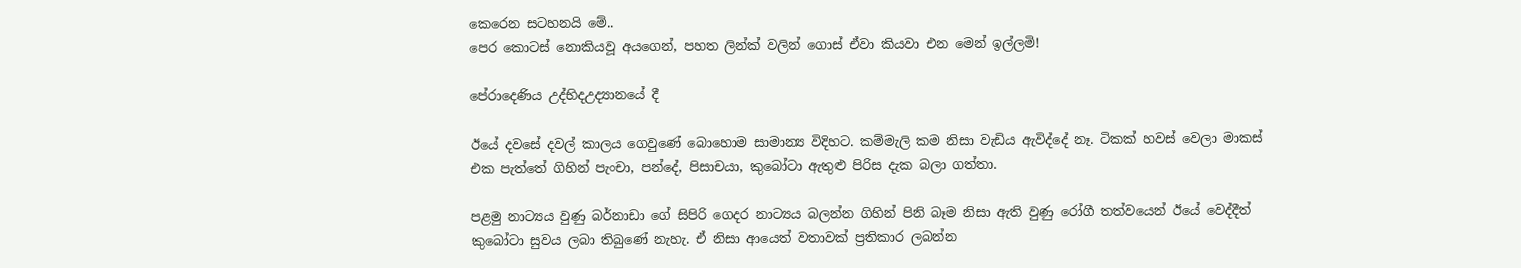කෙරෙන සටහනයි මේ..
පෙර කොටස් නොකියවූ අයගෙන්, පහත ලින්ක් වලින් ගොස් ඒවා කියවා එන මෙන් ඉල්ලමි!

පේරාදෙණිය උද්භිදඋද්‍යානයේ දී

ඊයේ දවසේ දවල් කාලය ගෙවුණේ බොහොම සාමාන්‍ය විදිහට. කම්මැලි කම නිසා වැඩිය ඇවිද්දේ නෑ. ටිකක් හවස් වෙලා මාකස් එක පැත්තේ ගිහින් පැංචා, පන්දේ, පිසාචයා, කුබෝටා ඇතුළු පිරිස දැක බලා ගත්තා.

පළමු නාට්‍යය වුණු බර්නාඩා ගේ සිපිරි ගෙදර නාට්‍යය බලන්න ගිහින් පිනි බෑම නිසා ඇති වුණු රෝගී තත්වයෙන් ඊයේ වෙද්දීත් කුබෝටා සුවය ලබා තිබුණේ නැහැ. ඒ නිසා ආයෙත් වතාවක් ප්‍රතිකාර ලබන්න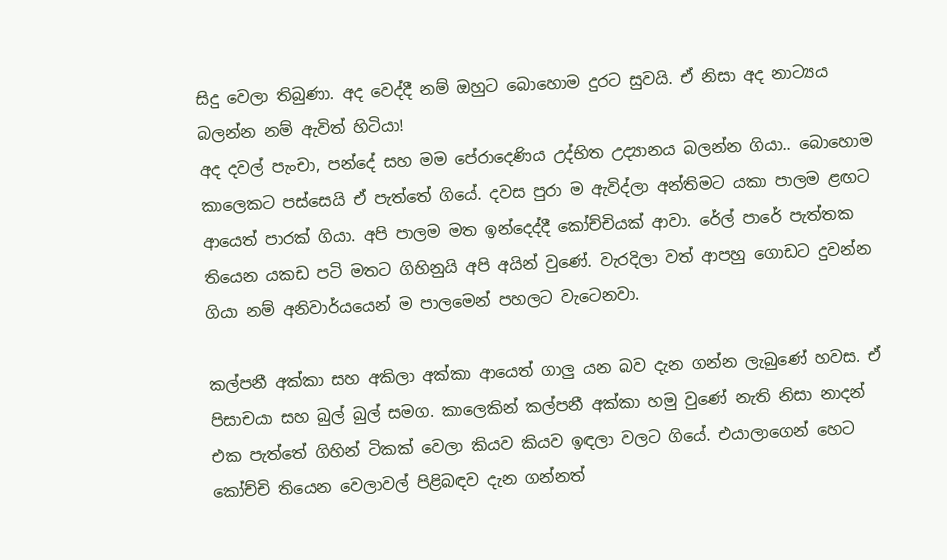සිදු වෙලා තිබුණා. අද වෙද්දී නම් ඔහුට බොහොම දුරට සුවයි. ඒ නිසා අද නාට්‍යය බලන්න නම් ඇවිත් හිටියා!
අද දවල් පැංචා, පන්දේ සහ මම පේරාදෙණිය උද්භිත උද්‍යානය බලන්න ගියා.. බොහොම කාලෙකට පස්සෙයි ඒ පැත්තේ ගියේ. දවස පුරා ම ඇවිද්ලා අන්තිමට යකා පාලම ළඟට ආයෙත් පාරක් ගියා. අපි පාලම මත ඉන්දෙද්දී කෝච්චියක් ආවා. රේල් පාරේ පැත්තක තියෙන යකඩ පටි මතට ගිහිනුයි අපි අයින් වුණේ. වැරදිලා වත් ආපහු ගොඩට දුවන්න ගියා නම් අනිවාර්යයෙන් ම පාලමෙන් පහලට වැටෙනවා.

කල්පනී අක්කා සහ අකිලා අක්කා ආයෙත් ගාලු යන බව දැන ගන්න ලැබුණේ හවස. ඒ පිසාචයා සහ බුල් බුල් සමග. කාලෙකින් කල්පනී අක්කා හමු වුණේ නැති නිසා නාදන් එක පැත්තේ ගිහින් ටිකක් වෙලා කියව කියව ඉඳලා වලට ගියේ. එයාලාගෙන් හෙට කෝච්චි තියෙන වෙලාවල් පිළිබඳව දැන ගන්නත්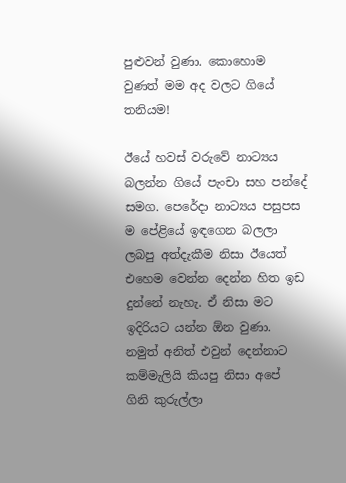පුළුවන් වුණා. කොහොම වුණත් මම අද වලට ගියේ තනියම!

ඊයේ හවස් වරුවේ නාට්‍යය බලන්න ගියේ පැංචා සහ පන්දේ සමග. පෙරේදා නාට්‍යය පසුපස ම පේළියේ ඉඳගෙන බලලා ලබපු අත්දැකීම නිසා ඊයෙත් එහෙම වෙන්න දෙන්න හිත ඉඩ දුන්නේ නැහැ. ඒ නිසා මට ඉදිරියට යන්න ඕන වුණා. නමුත් අනිත් එවුන් දෙන්නාට කම්මැලියි කියපු නිසා අපේ ගිනි කුරුල්ලා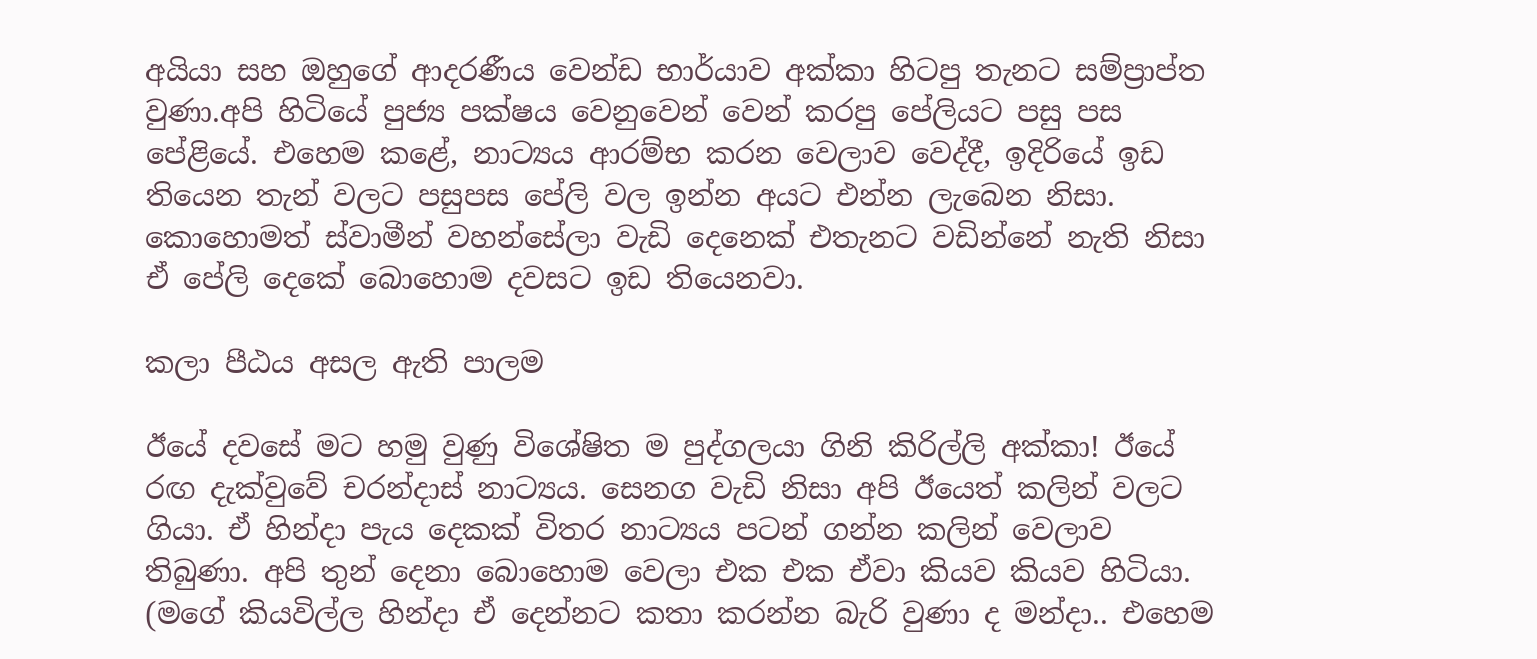අයියා සහ ඔහුගේ ආදරණීය වෙන්ඩ භාර්යාව අක්කා හිටපු තැනට සම්ප්‍රාප්ත වුණා.අපි හිටියේ පුජ්‍ය පක්ෂය වෙනුවෙන් වෙන් කරපු පේලියට පසු පස පේළියේ. එහෙම කළේ, නාට්‍යය ආරම්භ කරන වෙලාව වෙද්දී, ඉදිරියේ ඉඩ තියෙන තැන් වලට පසුපස පේලි වල ඉන්න අයට එන්න ලැබෙන නිසා. කොහොමත් ස්වාමීන් වහන්සේලා වැඩි දෙනෙක් එතැනට වඩින්නේ නැති නිසා ඒ පේලි දෙකේ බොහොම දවසට ඉඩ තියෙනවා.

කලා පීඨය අසල ඇති පාලම

ඊයේ දවසේ මට හමු වුණු විශේෂිත ම පුද්ගලයා ගිනි කිරිල්ලි අක්කා! ඊයේ රඟ දැක්වුවේ චරන්දාස් නාට්‍යය. සෙනග වැඩි නිසා අපි ඊයෙත් කලින් වලට ගියා. ඒ හින්දා පැය දෙකක් විතර නාට්‍යය පටන් ගන්න කලින් වෙලාව තිබුණා. අපි තුන් දෙනා බොහොම වෙලා එක එක ඒවා කියව කියව හිටියා. (මගේ කියවිල්ල හින්දා ඒ දෙන්නට කතා කරන්න බැරි වුණා ද මන්දා.. එහෙම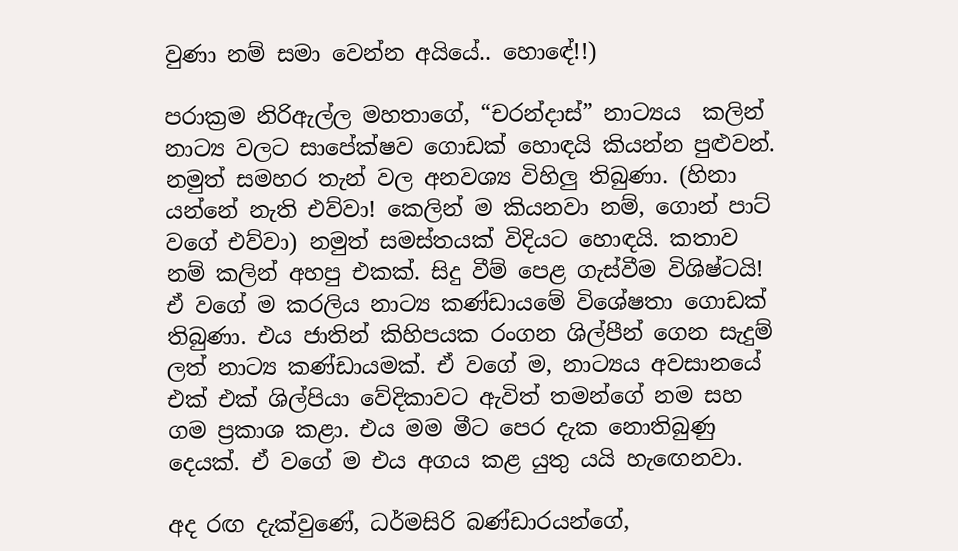වුණා නම් සමා වෙන්න අයියේ.. හොඳේ!!)

පරාක්‍රම නිරිඇල්ල මහතාගේ, “චරන්දාස්” නාට්‍යය  කලින් නාට්‍ය වලට සාපේක්ෂව ගොඩක් හොඳයි කියන්න පුළුවන්. නමුත් සමහර තැන් වල අනවශ්‍ය විහිලු තිබුණා. (හිනා යන්නේ නැති එව්වා! කෙලින් ම කියනවා නම්, ගොන් පාට් වගේ එව්වා) නමුත් සමස්තයක් විදියට හොඳයි. කතාව නම් කලින් අහපු එකක්. සිදු වීම් පෙළ ගැස්වීම විශිෂ්ටයි! ඒ වගේ ම කරලිය නාට්‍ය කණ්ඩායමේ විශේෂතා ගොඩක් තිබුණා. එය ජාතින් කිහිපයක රංගන ශිල්පීන් ගෙන සැදුම් ලත් නාට්‍ය කණ්ඩායමක්. ඒ වගේ ම, නාට්‍යය අවසානයේ එක් එක් ශිල්පියා වේදිකාවට ඇවිත් තමන්ගේ නම සහ ගම ප්‍රකාශ කළා. එය මම මීට පෙර දැක නොතිබුණු දෙයක්. ඒ වගේ ම එය අගය කළ යුතු යයි හැඟෙනවා.

අද රඟ දැක්වුණේ, ධර්මසිරි බණ්ඩාරයන්ගේ,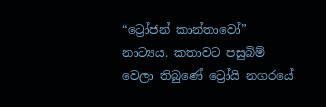“ට්‍රෝජන් කාන්තාවෝ”  නාට්‍යය. කතාවට පසුබිම් වෙලා තිබුණේ ට්‍රෝයි නගරයේ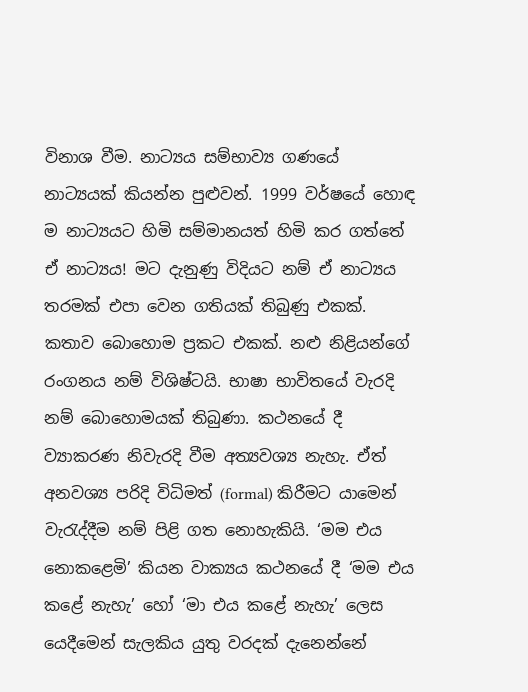විනාශ වීම. නාට්‍යය සම්භාව්‍ය ගණයේ නාට්‍යයක් කියන්න පුළුවන්. 1999 වර්ෂයේ හොඳ ම නාට්‍යයට හිමි සම්මානයත් හිමි කර ගත්තේ ඒ නාට්‍යය! මට දැනුණු විදියට නම් ඒ නාට්‍යය තරමක් එපා වෙන ගතියක් තිබුණු එකක්. කතාව බොහොම ප්‍රකට එකක්. නළු නිළියන්ගේ රංගනය නම් විශිෂ්ටයි. භාෂා භාවිතයේ වැරදි නම් බොහොමයක් තිබුණා. කථනයේ දී ව්‍යාකරණ නිවැරදි වීම අත්‍යවශ්‍ය නැහැ. ඒත් අනවශ්‍ය පරිදි විධිමත් (formal) කිරීමට යාමෙන්  වැරැද්දීම නම් පිළි ගත නොහැකියි. ‘මම එය නොකළෙමි’ කියන වාක්‍යය කථනයේ දී ‘මම එය කළේ නැහැ’ හෝ ‘මා එය කළේ නැහැ’ ලෙස යෙදීමෙන් සැලකිය යුතු වරදක් දැනෙන්නේ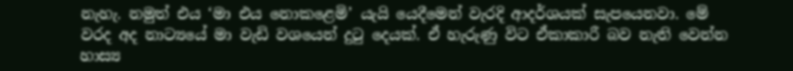නැහැ. නමුත් එය ‘මා එය නොකළෙමි’ යැයි යෙදීමෙන් වැරදි ආදර්ශයක් සැපයෙනවා. මේ වරද අද නාට්‍යයේ මා වැඩි වශයෙන් දුටු දෙයක්. ඒ හැරුණු විට ඒකාකාරී බව නැති වෙන්න හාස්‍ය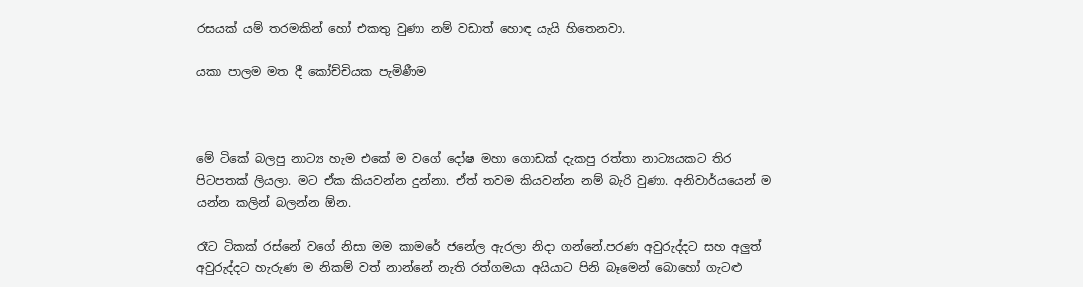රසයක් යම් තරමකින් හෝ එකතු වුණා නම් වඩාත් හොඳ යැයි හිතෙනවා.

යකා පාලම මත දී කෝච්චියක පැමිණීම



මේ ටිකේ බලපු නාට්‍ය හැම එකේ ම වගේ දෝෂ මහා ගොඩක් දැකපු රත්තා නාට්‍යයකට තිර පිටපතක් ලියලා. මට ඒක කියවන්න දුන්නා. ඒත් තවම කියවන්න නම් බැරි වුණා. අනිවාර්යයෙන් ම යන්න කලින් බලන්න ඕන.

රෑට ටිකක් රස්නේ වගේ නිසා මම කාමරේ ජනේල ඇරලා නිදා ගන්නේ.පරණ අවුරුද්දට සහ අලුත් අවුරුද්දට හැරුණ ම නිකම් වත් නාන්නේ නැති රත්ගමයා අයියාට පිනි බෑමෙන් බොහෝ ගැටළු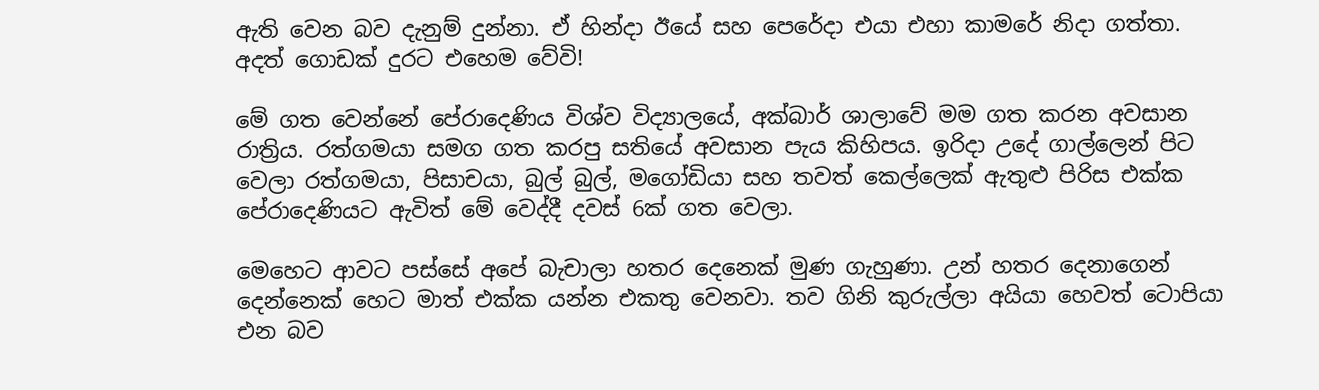ඇති වෙන බව දැනුම් දුන්නා. ඒ හින්දා ඊයේ සහ පෙරේදා එයා එහා කාමරේ නිදා ගත්තා. අදත් ගොඩක් දුරට එහෙම වේවි!

මේ ගත වෙන්නේ පේරාදෙණිය විශ්ව විද්‍යාලයේ, අක්බාර් ශාලාවේ මම ගත කරන අවසාන රාත්‍රිය. රත්ගමයා සමග ගත කරපු සතියේ අවසාන පැය කිහිපය. ඉරිදා උදේ ගාල්ලෙන් පිට වෙලා රත්ගමයා, පිසාචයා, බුල් බුල්, මගෝඩියා සහ තවත් කෙල්ලෙක් ඇතුළු පිරිස එක්ක පේරාදෙණියට ඇවිත් මේ වෙද්දී දවස් 6ක් ගත වෙලා.

මෙහෙට ආවට පස්සේ අපේ බැචාලා හතර දෙනෙක් මුණ ගැහුණා. උන් හතර දෙනාගෙන්  දෙන්නෙක් හෙට මාත් එක්ක යන්න එකතු වෙනවා. තව ගිනි කුරුල්ලා අයියා හෙවත් ටොපියා එන බව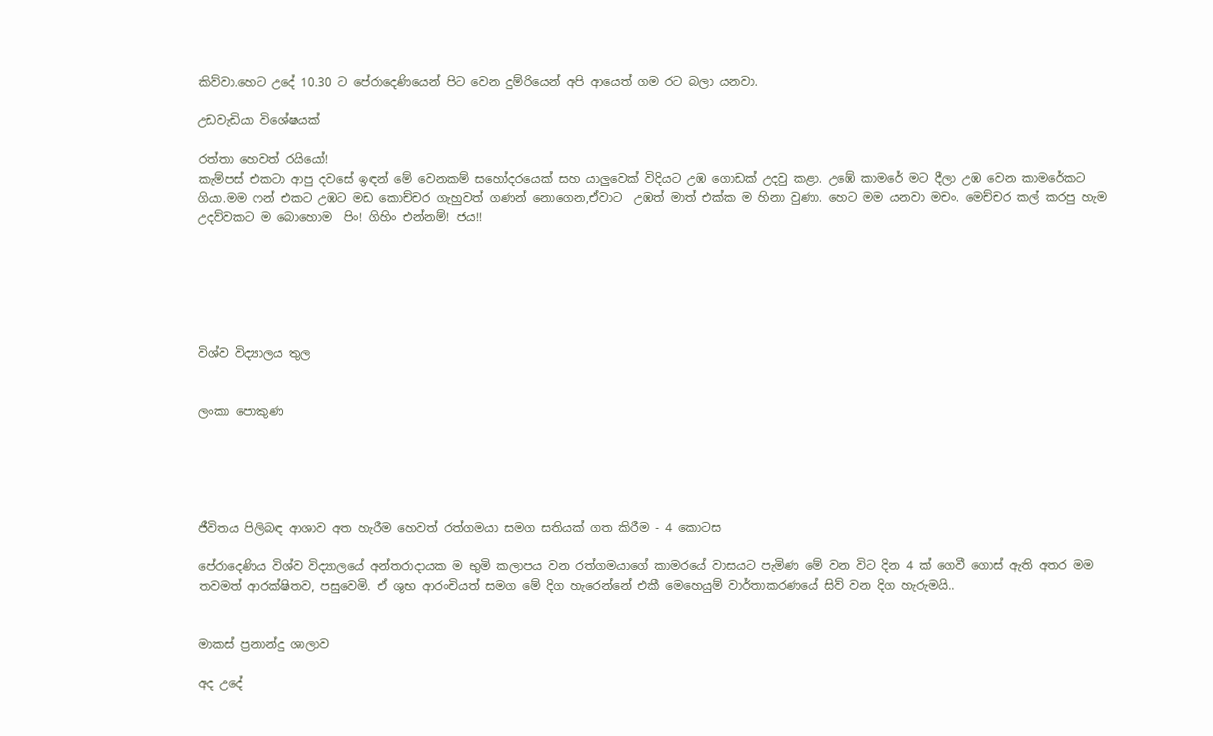කිව්වා.හෙට උදේ 10.30 ට පේරාදෙණියෙන් පිට වෙන දුම්රියෙන් අපි ආයෙත් ගම රට බලා යනවා.

උඩවැඩියා විශේෂයක්

රත්තා හෙවත් රයියෝ!
කැම්පස් එකටා ආපු දවසේ ඉඳන් මේ වෙනකම් සහෝදරයෙක් සහ යාලුවෙක් විදියට උඹ ගොඩක් උදවු කළා. උඹේ කාමරේ මට දීලා උඹ වෙන කාමරේකට ගියා.මම ෆන් එකට උඹට මඩ කොච්චර ගැහුවත් ගණන් නොගෙන,ඒවාට  උඹත් මාත් එක්ක ම හිනා වුණා. හෙට මම යනවා මචං. මෙච්චර කල් කරපු හැම උදව්වකට ම බොහොම  පිං! ගිහිං එන්නම්! ජය!!






විශ්ව විද්‍යාලය තුල


ලංකා පොකුණ





ජීවිතය පිලිබඳ ආශාව අත හැරීම හෙවත් රත්ගමයා සමග සතියක් ගත කිරීම - 4 කොටස

පේරාදෙණිය විශ්ව විද්‍යාලයේ අන්තරාදායක ම භුමි කලාපය වන රත්ගමයාගේ කාමරයේ වාසයට පැමිණ මේ වන විට දින 4 ක් ගෙවී ගොස් ඇති අතර මම තවමත් ආරක්ෂිතව, පසුවෙමි. ඒ ශුභ ආරංචියත් සමග මේ දිග හැරෙන්නේ එකී මෙහෙයුම් වාර්තාකරණයේ සිව් වන දිග හැරුමයි..


මාකස් ප්‍රනාන්දු ශාලාව

අද උදේ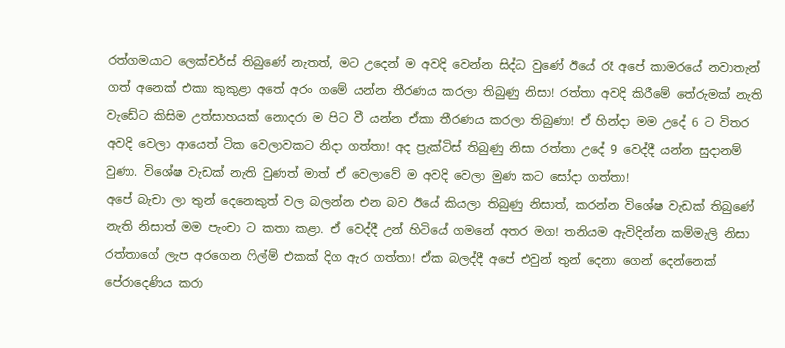රත්ගමයාට ලෙක්චර්ස් තිබුණේ නැතත්, මට උදෙන් ම අවදි වෙන්න සිද්ධ වුණේ ඊයේ රෑ අපේ කාමරයේ නවාතැන් ගත් අනෙක් එකා කුකුළා අතේ අරං ගමේ යන්න තීරණය කරලා තිබුණු නිසා! රත්තා අවදි කිරීමේ තේරුමක් නැති වැඩේට කිසිම උත්සාහයක් නොදරා ම පිට වී යන්න ඒකා තීරණය කරලා තිබුණා! ඒ හින්දා මම උදේ 6 ට විතර අවදි වෙලා ආයෙත් ටික වෙලාවකට නිදා ගත්තා! අද ප්‍රැක්ටිස් තිබුණු නිසා රත්තා උදේ 9 වෙද්දී යන්න සුදානම් වුණා. විශේෂ වැඩක් නැති වුණත් මාත් ඒ වෙලාවේ ම අවදි වෙලා මුණ කට සෝදා ගත්තා!
අපේ බැචා ලා තුන් දෙනෙකුත් වල බලන්න එන බව ඊයේ කියලා තිබුණු නිසාත්, කරන්න විශේෂ වැඩක් තිබුණේ නැති නිසාත් මම පැංචා ට කතා කළා. ඒ වෙද්දී උන් හිටියේ ගමනේ අතර මග! තනියම ඇවිදින්න කම්මැලි නිසා රත්තාගේ ලැප අරගෙන ෆිල්ම් එකක් දිග ඇර ගත්තා! ඒක බලද්දී අපේ එවුන් තුන් දෙනා ගෙන් දෙන්නෙක් පේරාදෙණිය කරා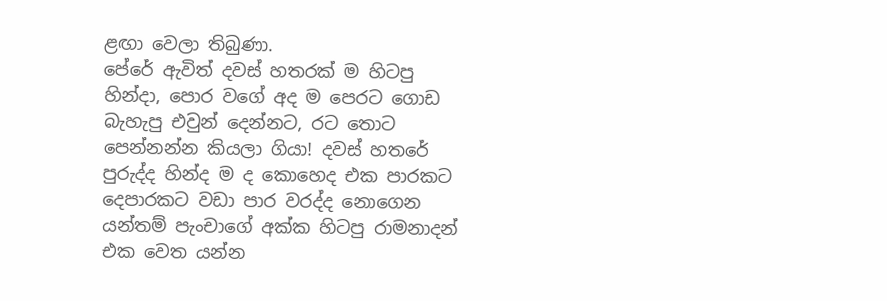ළඟා වෙලා තිබුණා.
පේරේ ඇවිත් දවස් හතරක් ම හිටපු හින්දා, පොර වගේ අද ම පෙරට ගොඩ බැහැපු එවුන් දෙන්නට, රට තොට පෙන්නන්න කියලා ගියා! දවස් හතරේ පුරුද්ද හින්ද ම ද කොහෙද එක පාරකට දෙපාරකට වඩා පාර වරද්ද නොගෙන යන්තම් පැංචාගේ අක්ක හිටපු රාමනාදන් එක වෙත යන්න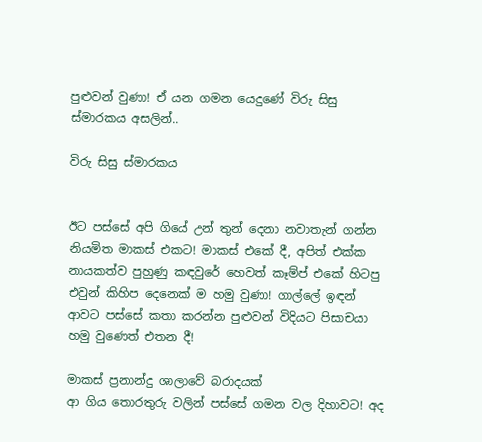පුළුවන් වුණා! ඒ යන ගමන යෙදුණේ විරු සිසු ස්මාරකය අසලින්..

විරු සිසු ස්මාරකය


ඊට පස්සේ අපි ගියේ උන් තුන් දෙනා නවාතැන් ගන්න නියමිත මාකස් එකට! මාකස් එකේ දී, අපිත් එක්ක නායකත්ව පුහුණු කඳවුරේ හෙවත් කෑම්ප් එකේ හිටපු එවුන් කිහිප දෙනෙක් ම හමු වුණා! ගාල්ලේ ඉඳන් ආවට පස්සේ කතා කරන්න පුළුවන් විදියට පිසාචයා හමු වුණෙත් එතන දී!

මාකස් ප්‍රනාන්දු ශාලාවේ බරාදයක්
ආ ගිය තොරතුරු වලින් පස්සේ ගමන වල දිහාවට! අද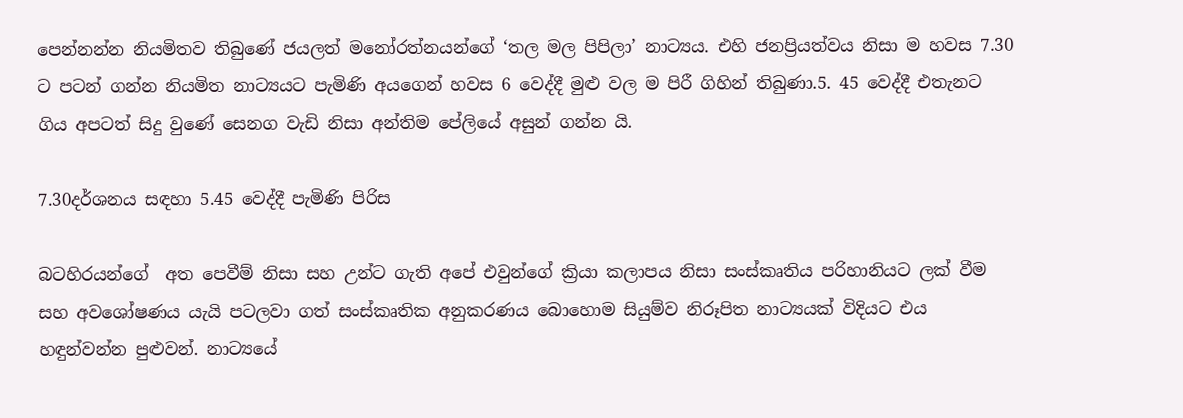පෙන්නන්න නියමිතව තිබුණේ ජයලත් මනෝරත්නයන්ගේ ‘තල මල පිපිලා’ නාට්‍යය. එහි ජනප්‍රියත්වය නිසා ම හවස 7.30 ට පටන් ගන්න නියමිත නාට්‍යයට පැමිණි අයගෙන් හවස 6 වෙද්දී මුළු වල ම පිරී ගිහින් තිබුණා.5. 45 වෙද්දී එතැනට ගිය අපටත් සිදු වුණේ සෙනග වැඩි නිසා අන්තිම පේලියේ අසුන් ගන්න යි.

7.30දර්ශනය සඳහා 5.45 වෙද්දී පැමිණි පිරිස

බටහිරයන්ගේ  අත පෙවීම් නිසා සහ උන්ට ගැති අපේ එවුන්ගේ ක්‍රියා කලාපය නිසා සංස්කෘතිය පරිහානියට ලක් වීම සහ අවශෝෂණය යැයි පටලවා ගත් සංස්කෘතික අනුකරණය බොහොම සියුම්ව නිරූපිත නාට්‍යයක් විදියට එය හඳුන්වන්න පුළුවන්. නාට්‍යයේ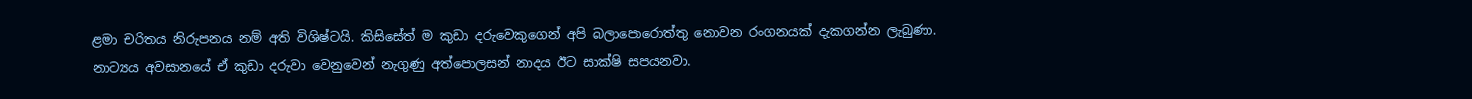ළමා චරිතය නිරුපනය නම් අති විශිෂ්ටයි. කිසිසේත් ම කුඩා දරුවෙකුගෙන් අපි බලාපොරොත්තු නොවන රංගනයක් දැකගන්න ලැබුණා. නාට්‍යය අවසානයේ ඒ කුඩා දරුවා වෙනුවෙන් නැගුණු අත්පොලසන් නාදය ඊට සාක්ෂි සපයනවා.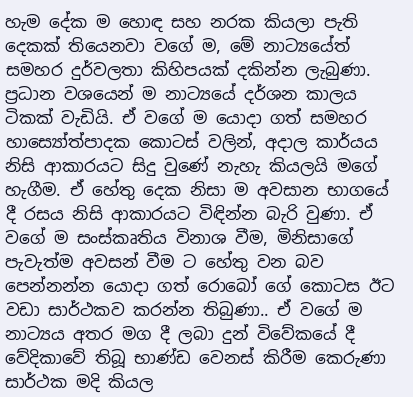හැම දේක ම හොඳ සහ නරක කියලා පැති දෙකක් තියෙනවා වගේ ම, මේ නාට්‍යයේත් සමහර දුර්වලතා කිහිපයක් දකින්න ලැබුණා. ප්‍රධාන වශයෙන් ම නාට්‍යයේ දර්ශන කාලය ටිකක් වැඩියි. ඒ වගේ ම යොදා ගත් සමහර හාස්‍යෝත්පාදක කොටස් වලින්, අදාල කාර්යය නිසි ආකාරයට සිදු වුණේ නැහැ කියලයි මගේ හැගීම. ඒ හේතු දෙක නිසා ම අවසාන භාගයේ දී රසය නිසි ආකාරයට විඳින්න බැරි වුණා. ඒ වගේ ම සංස්කෘතිය විනාශ වීම, මිනිසාගේ පැවැත්ම අවසන් වීම ට හේතු වන බව පෙන්නන්න යොදා ගත් රොබෝ ගේ කොටස ඊට වඩා සාර්ථකව කරන්න තිබුණා.. ඒ වගේ ම නාට්‍යය අතර මග දී ලබා දුන් විවේකයේ දී වේදිකාවේ තිබූ භාණ්ඩ වෙනස් කිරීම කෙරුණා සාර්ථක මදි කියල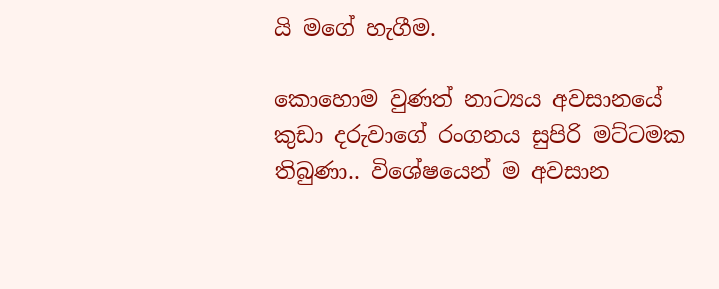යි මගේ හැගීම.

කොහොම වුණත් නාට්‍යය අවසානයේ කුඩා දරුවාගේ රංගනය සුපිරි මට්ටමක තිබුණා.. විශේෂයෙන් ම අවසාන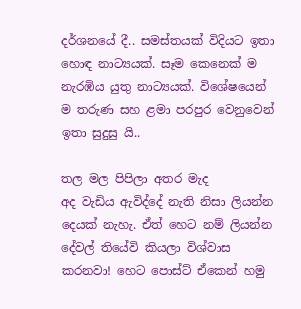දර්ශනයේ දී.. සමස්තයක් විදියට ඉතා හොඳ නාට්‍යයක්. සෑම කෙනෙක් ම නැරඹිය යුතු නාට්‍යයක්. විශේෂයෙන් ම තරුණ සහ ළමා පරපුර වෙනුවෙන් ඉතා සුදුසු යි..

තල මල පිපිලා අතර මැද
අද වැඩිය ඇවිද්දේ නැති නිසා ලියන්න දෙයක් නැහැ. ඒත් හෙට නම් ලියන්න දේවල් තියේවි කියලා විශ්වාස කරනවා! හෙට පොස්ට් ඒකෙන් හමු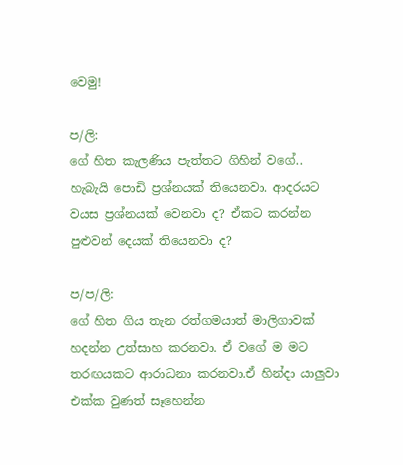වෙමු!

ප/ලි:
ගේ හිත කැලණිය පැත්තට ගිහින් වගේ..  හැබැයි පොඩි ප්‍රශ්නයක් තියෙනවා. ආදරයට වයස ප්‍රශ්නයක් වෙනවා ද? ඒකට කරන්න පුළුවන් දෙයක් තියෙනවා ද?

ප/ප/ලි:
ගේ හිත ගිය තැන රත්ගමයාත් මාලිගාවක් හදන්න උත්සාහ කරනවා. ඒ වගේ ම මට තරඟයකට ආරාධනා කරනවා.ඒ හින්දා යාලුවා එක්ක වුණත් සෑහෙන්න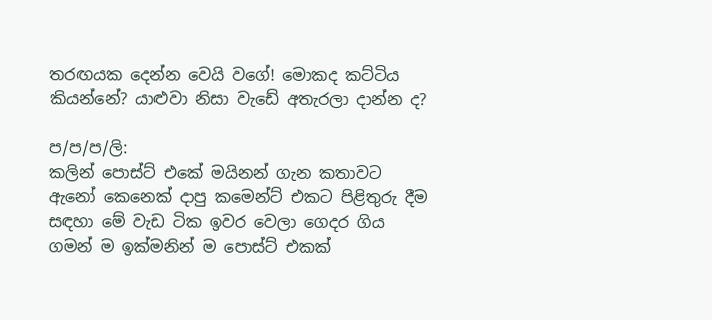තරඟයක දෙන්න වෙයි වගේ! මොකද කට්ටිය කියන්නේ? යාළුවා නිසා වැඩේ අතැරලා දාන්න ද?

ප/ප/ප/ලි:
කලින් පොස්ට් එකේ මයිනන් ගැන කතාවට ඇනෝ කෙනෙක් දාපු කමෙන්ට් එකට පිළිතුරු දීම සඳහා මේ වැඩ ටික ඉවර වෙලා ගෙදර ගිය ගමන් ම ඉක්මනින් ම පොස්ට් එකක්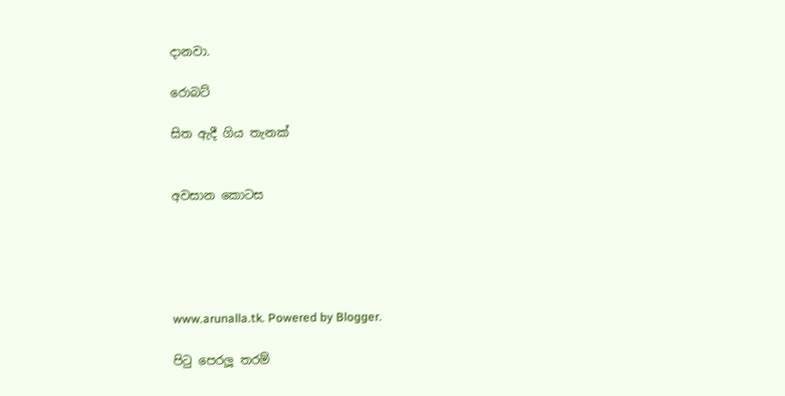දානවා.

රොබට්

සිත ඇදී ගිය තැනක්


අවසාන කොටස





www.arunalla.tk. Powered by Blogger.

පිටු පෙරලූ තරම්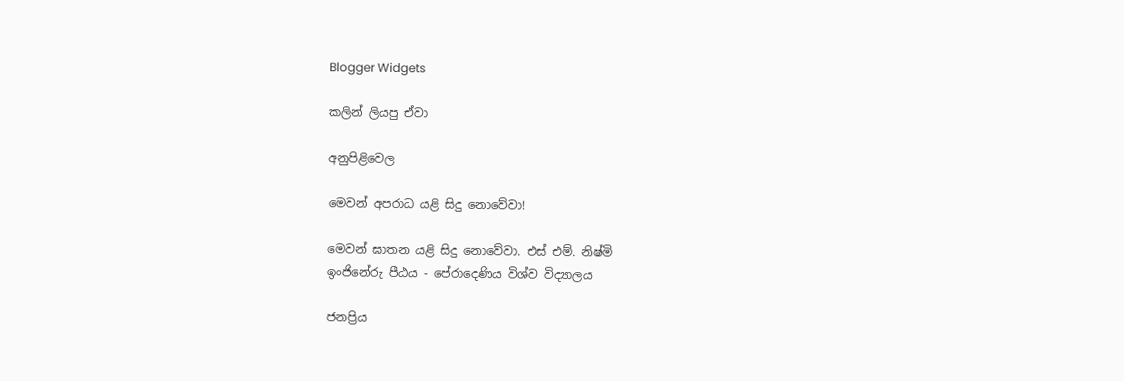Blogger Widgets

කලින් ලියපු ඒවා

අනුපිළිවෙල

මෙවන් අපරාධ යළි සිදු නොවේවා!

මෙවන් ඝාතන යළි සිදු නොවේවා. එස් එම්. නිෂ්මි
ඉංජිනේරු පීඨය - පේරාදෙණිය විශ්ව විද්‍යාලය

ජනප්‍රිය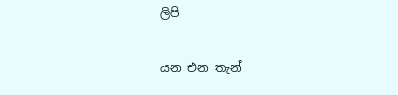ලිපි

යන එන තැන්